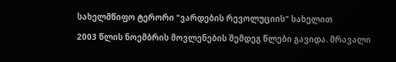სახელმწიფო ტერორი "ვარდების რევოლუციის" სახელით
2003 წლის ნოემბრის მოვლენების შემდეგ წლები გავიდა. მრავალი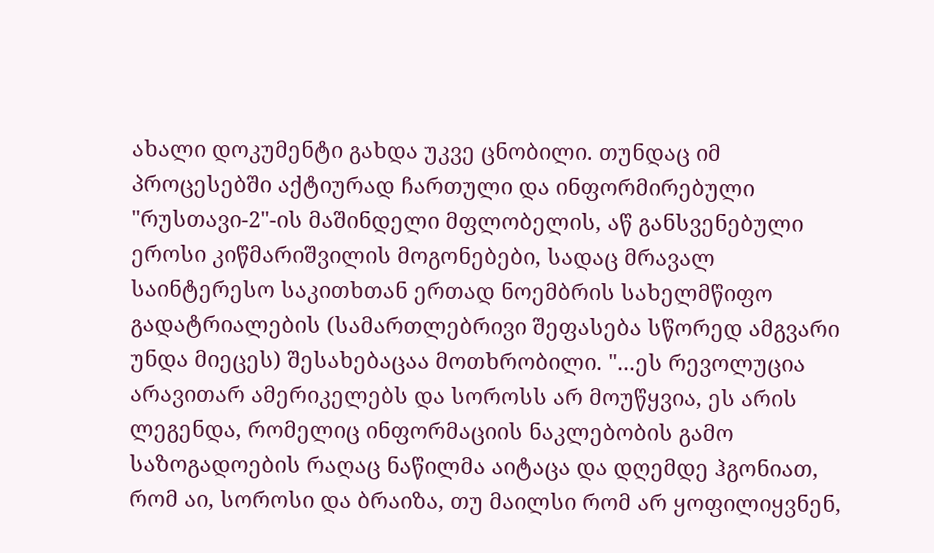ახალი დოკუმენტი გახდა უკვე ცნობილი. თუნდაც იმ პროცესებში აქტიურად ჩართული და ინფორმირებული "რუსთავი-2"-ის მაშინდელი მფლობელის, აწ განსვენებული ეროსი კიწმარიშვილის მოგონებები, სადაც მრავალ საინტერესო საკითხთან ერთად ნოემბრის სახელმწიფო გადატრიალების (სამართლებრივი შეფასება სწორედ ამგვარი უნდა მიეცეს) შესახებაცაა მოთხრობილი. "...ეს რევოლუცია არავითარ ამერიკელებს და სოროსს არ მოუწყვია, ეს არის ლეგენდა, რომელიც ინფორმაციის ნაკლებობის გამო საზოგადოების რაღაც ნაწილმა აიტაცა და დღემდე ჰგონიათ, რომ აი, სოროსი და ბრაიზა, თუ მაილსი რომ არ ყოფილიყვნენ,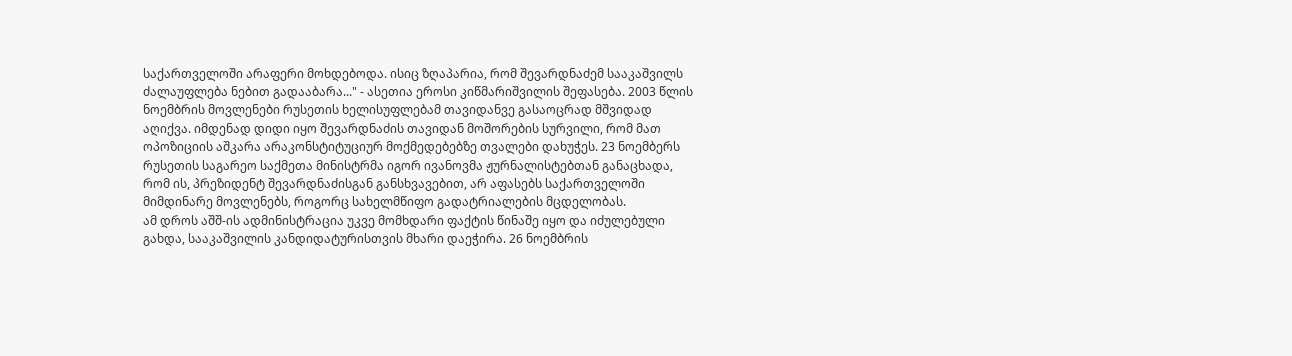საქართველოში არაფერი მოხდებოდა. ისიც ზღაპარია, რომ შევარდნაძემ სააკაშვილს ძალაუფლება ნებით გადააბარა..." - ასეთია ეროსი კიწმარიშვილის შეფასება. 2003 წლის ნოემბრის მოვლენები რუსეთის ხელისუფლებამ თავიდანვე გასაოცრად მშვიდად აღიქვა. იმდენად დიდი იყო შევარდნაძის თავიდან მოშორების სურვილი, რომ მათ ოპოზიციის აშკარა არაკონსტიტუციურ მოქმედებებზე თვალები დახუჭეს. 23 ნოემბერს რუსეთის საგარეო საქმეთა მინისტრმა იგორ ივანოვმა ჟურნალისტებთან განაცხადა, რომ ის, პრეზიდენტ შევარდნაძისგან განსხვავებით, არ აფასებს საქართველოში მიმდინარე მოვლენებს, როგორც სახელმწიფო გადატრიალების მცდელობას.
ამ დროს აშშ-ის ადმინისტრაცია უკვე მომხდარი ფაქტის წინაშე იყო და იძულებული გახდა, სააკაშვილის კანდიდატურისთვის მხარი დაეჭირა. 26 ნოემბრის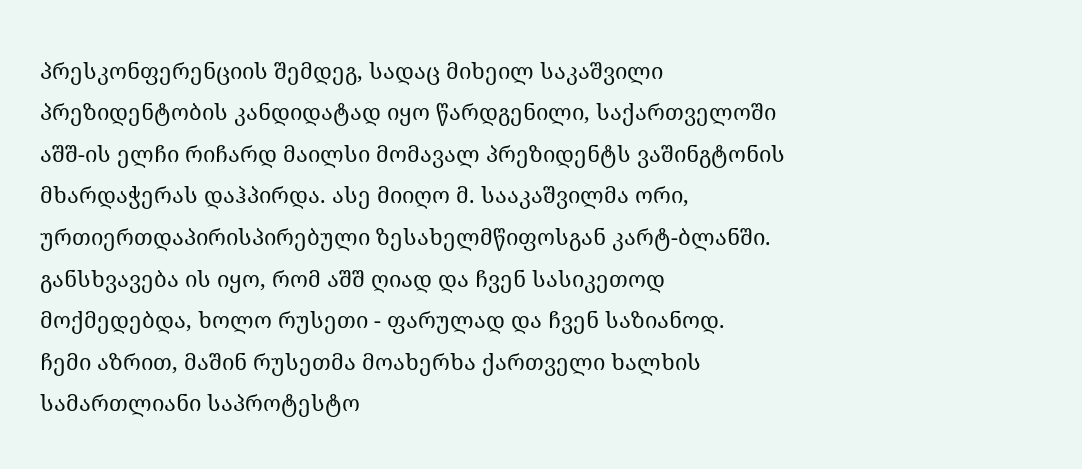პრესკონფერენციის შემდეგ, სადაც მიხეილ საკაშვილი პრეზიდენტობის კანდიდატად იყო წარდგენილი, საქართველოში აშშ-ის ელჩი რიჩარდ მაილსი მომავალ პრეზიდენტს ვაშინგტონის მხარდაჭერას დაჰპირდა. ასე მიიღო მ. სააკაშვილმა ორი, ურთიერთდაპირისპირებული ზესახელმწიფოსგან კარტ-ბლანში. განსხვავება ის იყო, რომ აშშ ღიად და ჩვენ სასიკეთოდ მოქმედებდა, ხოლო რუსეთი - ფარულად და ჩვენ საზიანოდ.
ჩემი აზრით, მაშინ რუსეთმა მოახერხა ქართველი ხალხის სამართლიანი საპროტესტო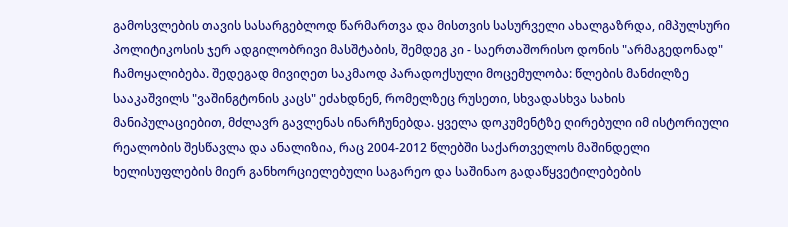გამოსვლების თავის სასარგებლოდ წარმართვა და მისთვის სასურველი ახალგაზრდა, იმპულსური პოლიტიკოსის ჯერ ადგილობრივი მასშტაბის, შემდეგ კი - საერთაშორისო დონის "არმაგედონად" ჩამოყალიბება. შედეგად მივიღეთ საკმაოდ პარადოქსული მოცემულობა: წლების მანძილზე სააკაშვილს "ვაშინგტონის კაცს" ეძახდნენ, რომელზეც რუსეთი, სხვადასხვა სახის მანიპულაციებით, მძლავრ გავლენას ინარჩუნებდა. ყველა დოკუმენტზე ღირებული იმ ისტორიული რეალობის შესწავლა და ანალიზია, რაც 2004-2012 წლებში საქართველოს მაშინდელი ხელისუფლების მიერ განხორციელებული საგარეო და საშინაო გადაწყვეტილებების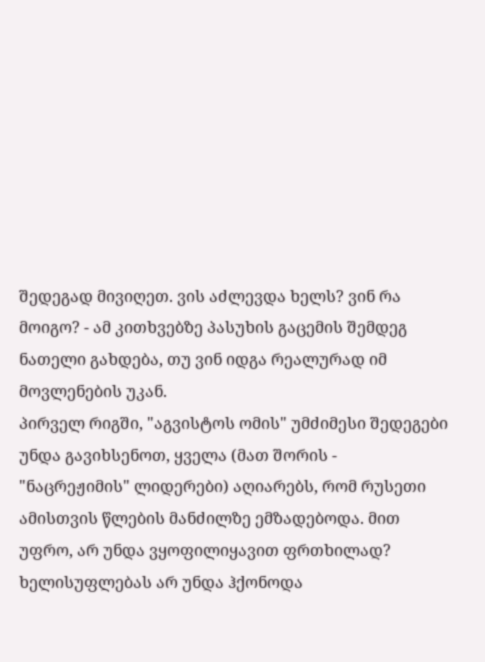შედეგად მივიღეთ. ვის აძლევდა ხელს? ვინ რა მოიგო? - ამ კითხვებზე პასუხის გაცემის შემდეგ ნათელი გახდება, თუ ვინ იდგა რეალურად იმ მოვლენების უკან.
პირველ რიგში, "აგვისტოს ომის" უმძიმესი შედეგები უნდა გავიხსენოთ, ყველა (მათ შორის - "ნაცრეჟიმის" ლიდერები) აღიარებს, რომ რუსეთი ამისთვის წლების მანძილზე ემზადებოდა. მით უფრო, არ უნდა ვყოფილიყავით ფრთხილად? ხელისუფლებას არ უნდა ჰქონოდა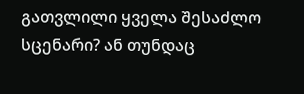გათვლილი ყველა შესაძლო სცენარი? ან თუნდაც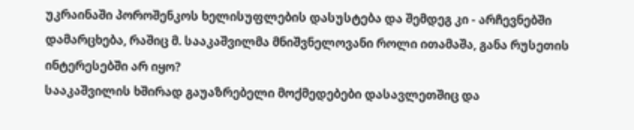უკრაინაში პოროშენკოს ხელისუფლების დასუსტება და შემდეგ კი - არჩევნებში დამარცხება, რაშიც მ. სააკაშვილმა მნიშვნელოვანი როლი ითამაშა, განა რუსეთის ინტერესებში არ იყო?
სააკაშვილის ხშირად გაუაზრებელი მოქმედებები დასავლეთშიც და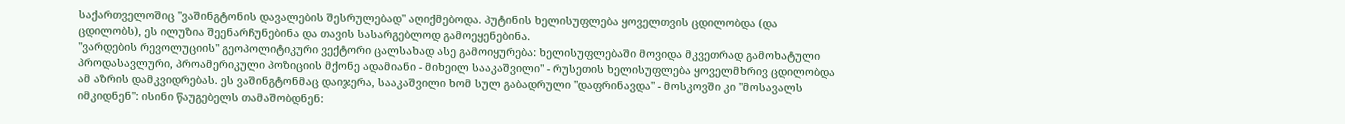საქართველოშიც "ვაშინგტონის დავალების შესრულებად" აღიქმებოდა. პუტინის ხელისუფლება ყოველთვის ცდილობდა (და ცდილობს), ეს ილუზია შეენარჩუნებინა და თავის სასარგებლოდ გამოეყენებინა.
"ვარდების რევოლუციის" გეოპოლიტიკური ვექტორი ცალსახად ასე გამოიყურება: ხელისუფლებაში მოვიდა მკვეთრად გამოხატული პროდასავლური, პროამერიკული პოზიციის მქონე ადამიანი - მიხეილ სააკაშვილი" - რუსეთის ხელისუფლება ყოველმხრივ ცდილობდა ამ აზრის დამკვიდრებას. ეს ვაშინგტონმაც დაიჯერა, სააკაშვილი ხომ სულ გაბადრული "დაფრინავდა" - მოსკოვში კი "მოსავალს იმკიდნენ": ისინი წაუგებელს თამაშობდნენ: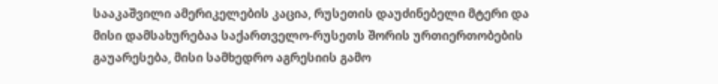სააკაშვილი ამერიკელების კაცია, რუსეთის დაუძინებელი მტერი და მისი დამსახურებაა საქართველო-რუსეთს შორის ურთიერთობების გაუარესება, მისი სამხედრო აგრესიის გამო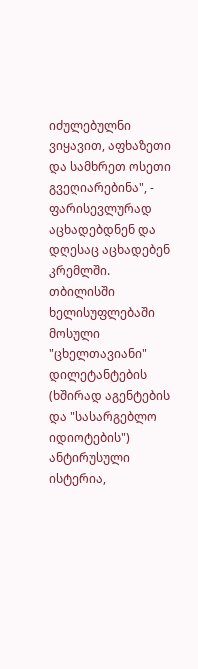იძულებულნი ვიყავით, აფხაზეთი და სამხრეთ ოსეთი გვეღიარებინა", - ფარისევლურად აცხადებდნენ და დღესაც აცხადებენ კრემლში.
თბილისში ხელისუფლებაში მოსული "ცხელთავიანი" დილეტანტების (ხშირად აგენტების და "სასარგებლო იდიოტების") ანტირუსული ისტერია,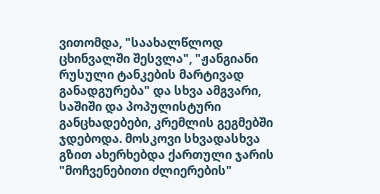ვითომდა, "საახალწლოდ ცხინვალში შესვლა", "ჟანგიანი რუსული ტანკების მარტივად განადგურება" და სხვა ამგვარი, საშიში და პოპულისტური განცხადებები, კრემლის გეგმებში ჯდებოდა. მოსკოვი სხვადასხვა გზით ახერხებდა ქართული ჯარის "მოჩვენებითი ძლიერების"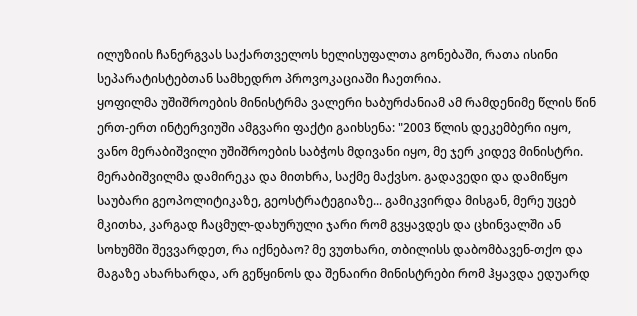ილუზიის ჩანერგვას საქართველოს ხელისუფალთა გონებაში, რათა ისინი სეპარატისტებთან სამხედრო პროვოკაციაში ჩაეთრია.
ყოფილმა უშიშროების მინისტრმა ვალერი ხაბურძანიამ ამ რამდენიმე წლის წინ ერთ-ერთ ინტერვიუში ამგვარი ფაქტი გაიხსენა: "2003 წლის დეკემბერი იყო, ვანო მერაბიშვილი უშიშროების საბჭოს მდივანი იყო, მე ჯერ კიდევ მინისტრი. მერაბიშვილმა დამირეკა და მითხრა, საქმე მაქვსო. გადავედი და დამიწყო საუბარი გეოპოლიტიკაზე, გეოსტრატეგიაზე... გამიკვირდა მისგან, მერე უცებ მკითხა, კარგად ჩაცმულ-დახურული ჯარი რომ გვყავდეს და ცხინვალში ან სოხუმში შევვარდეთ, რა იქნებაო? მე ვუთხარი, თბილისს დაბომბავენ-თქო და მაგაზე ახარხარდა, არ გეწყინოს და შენაირი მინისტრები რომ ჰყავდა ედუარდ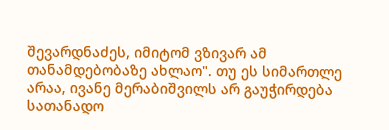შევარდნაძეს, იმიტომ ვზივარ ამ თანამდებობაზე ახლაო". თუ ეს სიმართლე არაა, ივანე მერაბიშვილს არ გაუჭირდება სათანადო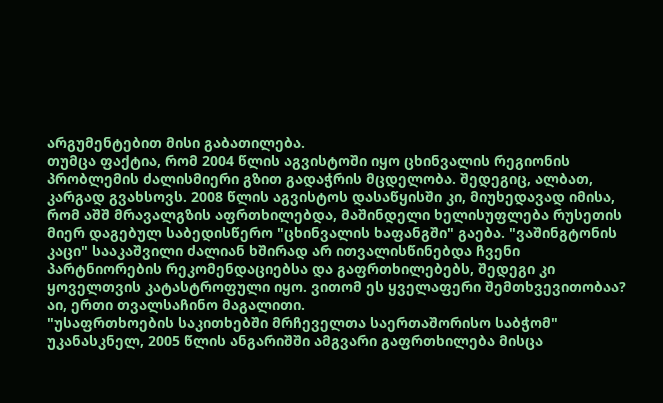არგუმენტებით მისი გაბათილება.
თუმცა ფაქტია, რომ 2004 წლის აგვისტოში იყო ცხინვალის რეგიონის პრობლემის ძალისმიერი გზით გადაჭრის მცდელობა. შედეგიც, ალბათ, კარგად გვახსოვს. 2008 წლის აგვისტოს დასაწყისში კი, მიუხედავად იმისა, რომ აშშ მრავალგზის აფრთხილებდა, მაშინდელი ხელისუფლება რუსეთის მიერ დაგებულ საბედისწერო "ცხინვალის ხაფანგში" გაება. "ვაშინგტონის კაცი" სააკაშვილი ძალიან ხშირად არ ითვალისწინებდა ჩვენი პარტნიორების რეკომენდაციებსა და გაფრთხილებებს, შედეგი კი ყოველთვის კატასტროფული იყო. ვითომ ეს ყველაფერი შემთხვევითობაა? აი, ერთი თვალსაჩინო მაგალითი.
"უსაფრთხოების საკითხებში მრჩეველთა საერთაშორისო საბჭომ" უკანასკნელ, 2005 წლის ანგარიშში ამგვარი გაფრთხილება მისცა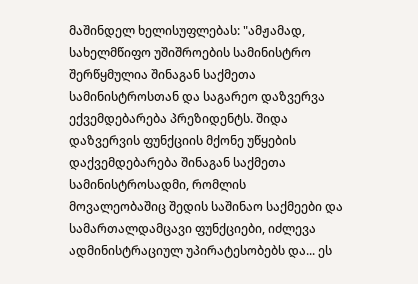მაშინდელ ხელისუფლებას: "ამჟამად, სახელმწიფო უშიშროების სამინისტრო შერწყმულია შინაგან საქმეთა სამინისტროსთან და საგარეო დაზვერვა ექვემდებარება პრეზიდენტს. შიდა დაზვერვის ფუნქციის მქონე უწყების დაქვემდებარება შინაგან საქმეთა სამინისტროსადმი, რომლის მოვალეობაშიც შედის საშინაო საქმეები და სამართალდამცავი ფუნქციები, იძლევა ადმინისტრაციულ უპირატესობებს და... ეს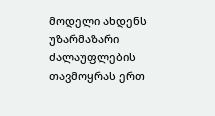მოდელი ახდენს უზარმაზარი ძალაუფლების თავმოყრას ერთ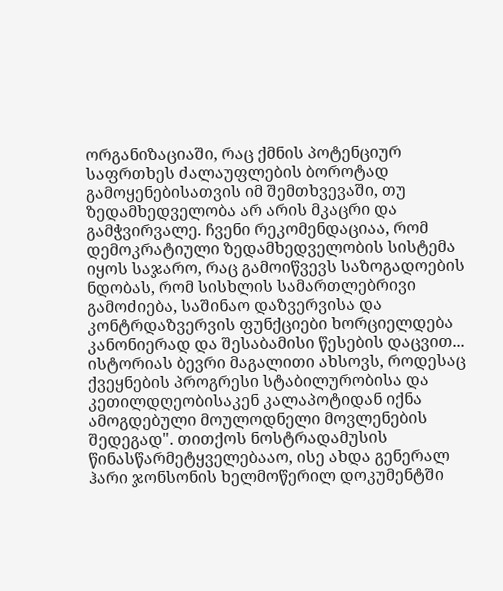ორგანიზაციაში, რაც ქმნის პოტენციურ საფრთხეს ძალაუფლების ბოროტად გამოყენებისათვის იმ შემთხვევაში, თუ ზედამხედველობა არ არის მკაცრი და გამჭვირვალე. ჩვენი რეკომენდაციაა, რომ დემოკრატიული ზედამხედველობის სისტემა იყოს საჯარო, რაც გამოიწვევს საზოგადოების ნდობას, რომ სისხლის სამართლებრივი გამოძიება, საშინაო დაზვერვისა და კონტრდაზვერვის ფუნქციები ხორციელდება კანონიერად და შესაბამისი წესების დაცვით... ისტორიას ბევრი მაგალითი ახსოვს, როდესაც ქვეყნების პროგრესი სტაბილურობისა და კეთილდღეობისაკენ კალაპოტიდან იქნა ამოგდებული მოულოდნელი მოვლენების შედეგად". თითქოს ნოსტრადამუსის წინასწარმეტყველებააო, ისე ახდა გენერალ ჰარი ჯონსონის ხელმოწერილ დოკუმენტში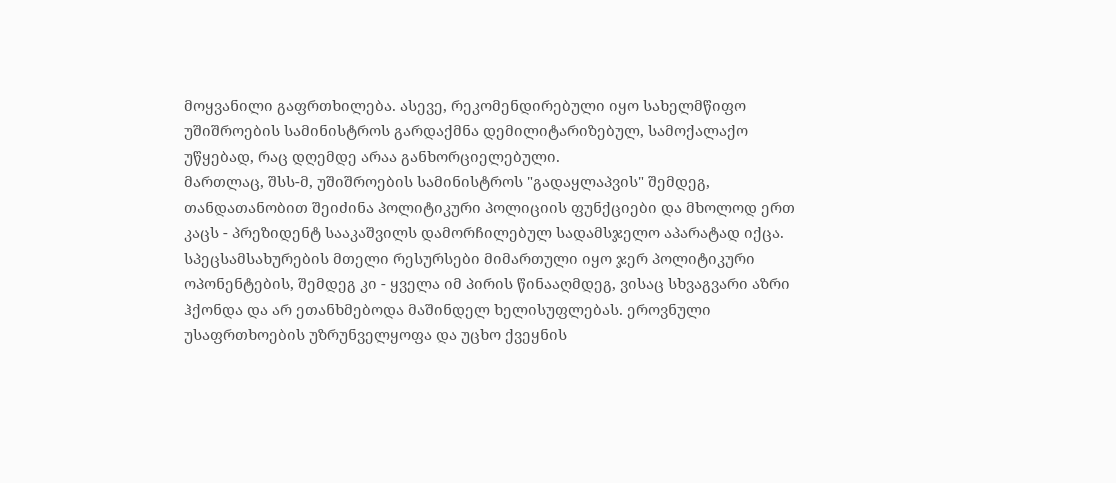მოყვანილი გაფრთხილება. ასევე, რეკომენდირებული იყო სახელმწიფო უშიშროების სამინისტროს გარდაქმნა დემილიტარიზებულ, სამოქალაქო უწყებად, რაც დღემდე არაა განხორციელებული.
მართლაც, შსს-მ, უშიშროების სამინისტროს "გადაყლაპვის" შემდეგ, თანდათანობით შეიძინა პოლიტიკური პოლიციის ფუნქციები და მხოლოდ ერთ კაცს - პრეზიდენტ სააკაშვილს დამორჩილებულ სადამსჯელო აპარატად იქცა. სპეცსამსახურების მთელი რესურსები მიმართული იყო ჯერ პოლიტიკური ოპონენტების, შემდეგ კი - ყველა იმ პირის წინააღმდეგ, ვისაც სხვაგვარი აზრი ჰქონდა და არ ეთანხმებოდა მაშინდელ ხელისუფლებას. ეროვნული უსაფრთხოების უზრუნველყოფა და უცხო ქვეყნის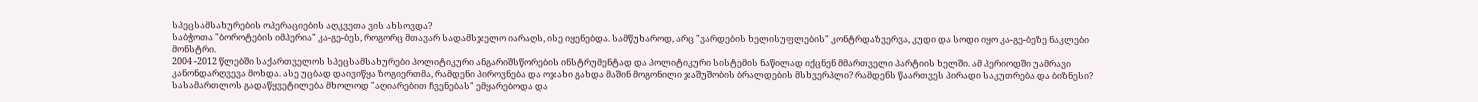სპეცსამსახურების ოპერაციების აღკვეთა ვის ახსოვდა?
საბჭოთა "ბოროტების იმპერია" კა-გე-ბეს, როგორც მთავარ სადამსჯელო იარაღს, ისე იყენებდა. სამწუხაროდ, არც "ვარდების ხელისუფლების" კონტრდაზვერვა, კუდი და სოდი იყო კა-გე-ბეზე ნაკლები მონსტრი.
2004 -2012 წლებში საქართველოს სპეცსამსახურები პოლიტიკური ანგარიშსწორების ინსტრუმენტად და პოლიტიკური სისტემის ნაწილად იქცნენ მმართველი პარტიის ხელში. ამ პერიოდში უამრავი კანონდარღვევა მოხდა. ასე უცბად დაივიწყა ზოგიერთმა, რამდენი პიროვნება და ოჯახი გახდა მაშინ მოგონილი ჯაშუშობის ბრალდების მსხვერპლი? რამდენს წაართვეს პირადი საკუთრება და ბიზნესი? სასამართლოს გადაწყვეტილება მხოლოდ "აღიარებით ჩვენებას" ემყარებოდა და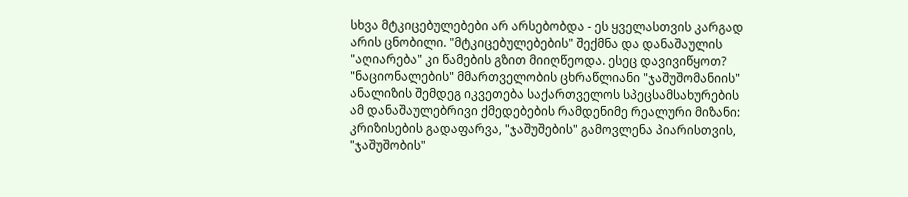სხვა მტკიცებულებები არ არსებობდა - ეს ყველასთვის კარგად არის ცნობილი. "მტკიცებულებების" შექმნა და დანაშაულის "აღიარება" კი წამების გზით მიიღწეოდა. ესეც დავივიწყოთ?
"ნაციონალების" მმართველობის ცხრაწლიანი "ჯაშუშომანიის" ანალიზის შემდეგ იკვეთება საქართველოს სპეცსამსახურების ამ დანაშაულებრივი ქმედებების რამდენიმე რეალური მიზანი: კრიზისების გადაფარვა, "ჯაშუშების" გამოვლენა პიარისთვის, "ჯაშუშობის"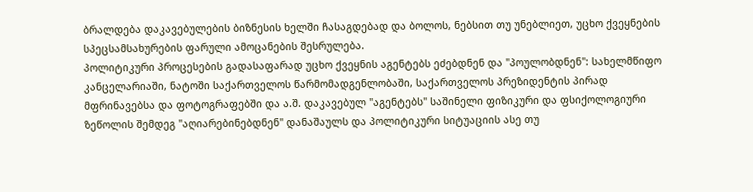ბრალდება დაკავებულების ბიზნესის ხელში ჩასაგდებად და ბოლოს, ნებსით თუ უნებლიეთ, უცხო ქვეყნების სპეცსამსახურების ფარული ამოცანების შესრულება.
პოლიტიკური პროცესების გადასაფარად უცხო ქვეყნის აგენტებს ეძებდნენ და "პოულობდნენ": სახელმწიფო კანცელარიაში, ნატოში საქართველოს წარმომადგენლობაში, საქართველოს პრეზიდენტის პირად მფრინავებსა და ფოტოგრაფებში და ა.შ. დაკავებულ "აგენტებს" საშინელი ფიზიკური და ფსიქოლოგიური ზეწოლის შემდეგ "აღიარებინებდნენ" დანაშაულს და პოლიტიკური სიტუაციის ასე თუ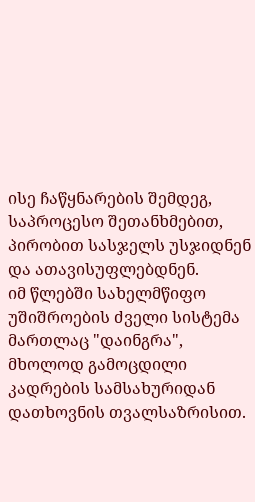ისე ჩაწყნარების შემდეგ, საპროცესო შეთანხმებით, პირობით სასჯელს უსჯიდნენ და ათავისუფლებდნენ.
იმ წლებში სახელმწიფო უშიშროების ძველი სისტემა მართლაც "დაინგრა", მხოლოდ გამოცდილი კადრების სამსახურიდან დათხოვნის თვალსაზრისით.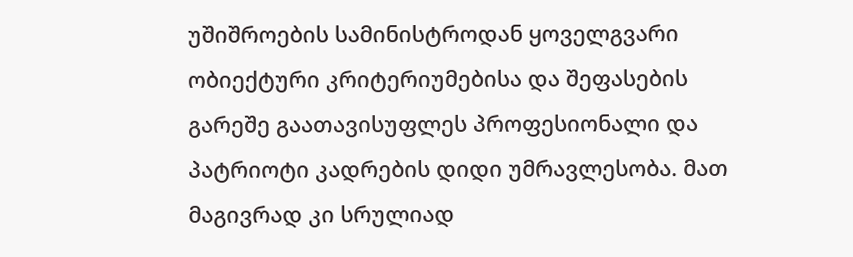უშიშროების სამინისტროდან ყოველგვარი ობიექტური კრიტერიუმებისა და შეფასების გარეშე გაათავისუფლეს პროფესიონალი და პატრიოტი კადრების დიდი უმრავლესობა. მათ მაგივრად კი სრულიად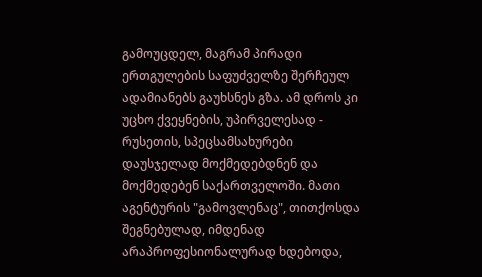გამოუცდელ, მაგრამ პირადი ერთგულების საფუძველზე შერჩეულ ადამიანებს გაუხსნეს გზა. ამ დროს კი უცხო ქვეყნების, უპირველესად - რუსეთის, სპეცსამსახურები დაუსჯელად მოქმედებდნენ და მოქმედებენ საქართველოში. მათი აგენტურის "გამოვლენაც", თითქოსდა შეგნებულად, იმდენად არაპროფესიონალურად ხდებოდა,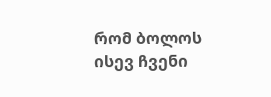რომ ბოლოს ისევ ჩვენი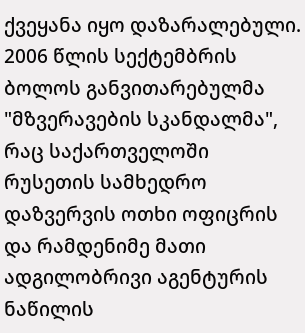ქვეყანა იყო დაზარალებული.
2006 წლის სექტემბრის ბოლოს განვითარებულმა "მზვერავების სკანდალმა", რაც საქართველოში რუსეთის სამხედრო დაზვერვის ოთხი ოფიცრის და რამდენიმე მათი ადგილობრივი აგენტურის ნაწილის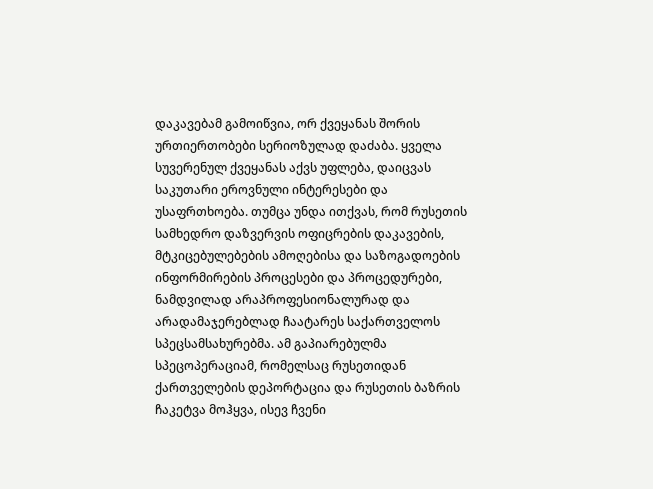დაკავებამ გამოიწვია, ორ ქვეყანას შორის ურთიერთობები სერიოზულად დაძაბა. ყველა სუვერენულ ქვეყანას აქვს უფლება, დაიცვას საკუთარი ეროვნული ინტერესები და უსაფრთხოება. თუმცა უნდა ითქვას, რომ რუსეთის სამხედრო დაზვერვის ოფიცრების დაკავების, მტკიცებულებების ამოღებისა და საზოგადოების ინფორმირების პროცესები და პროცედურები, ნამდვილად არაპროფესიონალურად და არადამაჯერებლად ჩაატარეს საქართველოს სპეცსამსახურებმა. ამ გაპიარებულმა სპეცოპერაციამ, რომელსაც რუსეთიდან ქართველების დეპორტაცია და რუსეთის ბაზრის ჩაკეტვა მოჰყვა, ისევ ჩვენი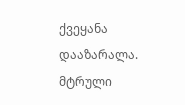ქვეყანა დააზარალა.
მტრული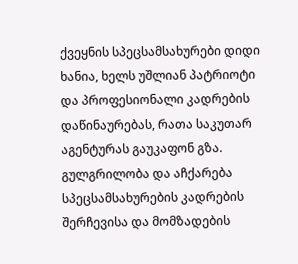ქვეყნის სპეცსამსახურები დიდი ხანია, ხელს უშლიან პატრიოტი და პროფესიონალი კადრების დაწინაურებას, რათა საკუთარ აგენტურას გაუკაფონ გზა. გულგრილობა და აჩქარება სპეცსამსახურების კადრების შერჩევისა და მომზადების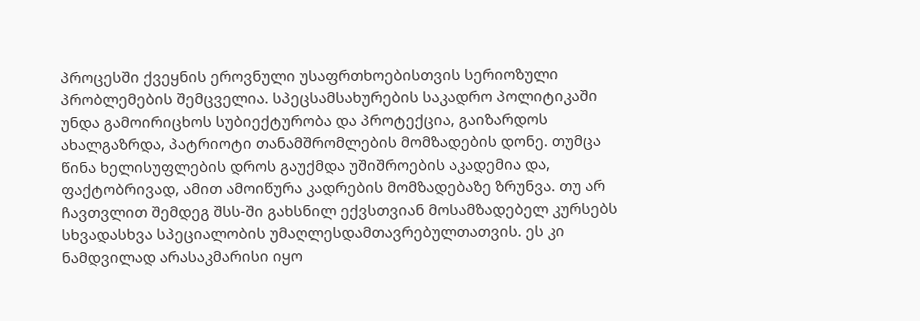პროცესში ქვეყნის ეროვნული უსაფრთხოებისთვის სერიოზული პრობლემების შემცველია. სპეცსამსახურების საკადრო პოლიტიკაში უნდა გამოირიცხოს სუბიექტურობა და პროტექცია, გაიზარდოს ახალგაზრდა, პატრიოტი თანამშრომლების მომზადების დონე. თუმცა წინა ხელისუფლების დროს გაუქმდა უშიშროების აკადემია და, ფაქტობრივად, ამით ამოიწურა კადრების მომზადებაზე ზრუნვა. თუ არ ჩავთვლით შემდეგ შსს-ში გახსნილ ექვსთვიან მოსამზადებელ კურსებს სხვადასხვა სპეციალობის უმაღლესდამთავრებულთათვის. ეს კი ნამდვილად არასაკმარისი იყო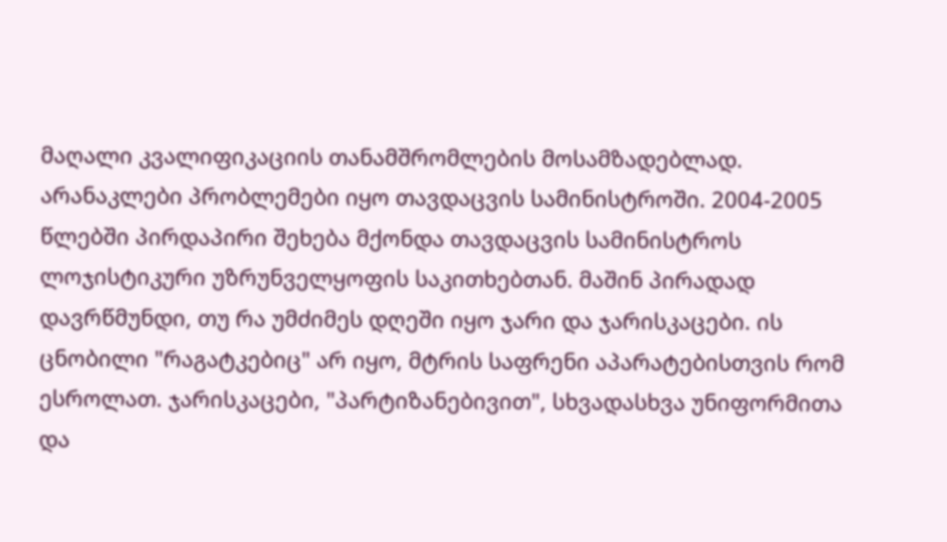მაღალი კვალიფიკაციის თანამშრომლების მოსამზადებლად. არანაკლები პრობლემები იყო თავდაცვის სამინისტროში. 2004-2005 წლებში პირდაპირი შეხება მქონდა თავდაცვის სამინისტროს ლოჯისტიკური უზრუნველყოფის საკითხებთან. მაშინ პირადად დავრწმუნდი, თუ რა უმძიმეს დღეში იყო ჯარი და ჯარისკაცები. ის ცნობილი "რაგატკებიც" არ იყო, მტრის საფრენი აპარატებისთვის რომ ესროლათ. ჯარისკაცები, "პარტიზანებივით", სხვადასხვა უნიფორმითა და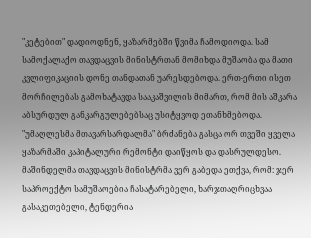"კეტებით" დადიოდნენ, ყაზარმებში წვიმა ჩამოდიოდა. სამ სამოქალაქო თავდაცვის მინისტრთან მომიხდა მუშაობა და მათი კვლიფიკაციის დონე თანდათან უარესდებოდა. ერთ-ერთი ისეთ მორჩილებას გამოხატავდა სააკაშვილის მიმართ, რომ მის აშკარა აბსურდულ განკარგულებებსაც უსიტყვოდ ეთანხმებოდა. "უმაღლესმა მთავარსარდალმა" ბრძანება გასცა ორ თვეში ყველა ყაზარმაში კაპიტალური რემონტი დაიწყოს და დასრულდესო. მაშინდელმა თავდაცვის მინისტრმა ვერ გაბედა ეთქვა, რომ: ჯერ საპროექტო სამუშაოებია ჩასატარებელი, ხარჯთაღრიცხვაა გასაკეთებელი, ტენდერია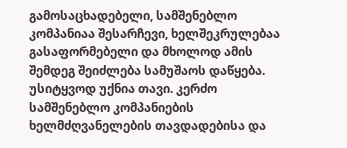გამოსაცხადებელი, სამშენებლო კომპანიაა შესარჩევი, ხელშეკრულებაა გასაფორმებელი და მხოლოდ ამის შემდეგ შეიძლება სამუშაოს დაწყება. უსიტყვოდ უქნია თავი. კერძო სამშენებლო კომპანიების ხელმძღვანელების თავდადებისა და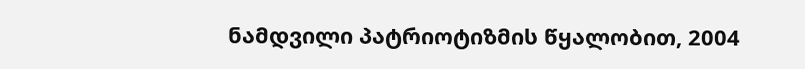ნამდვილი პატრიოტიზმის წყალობით, 2004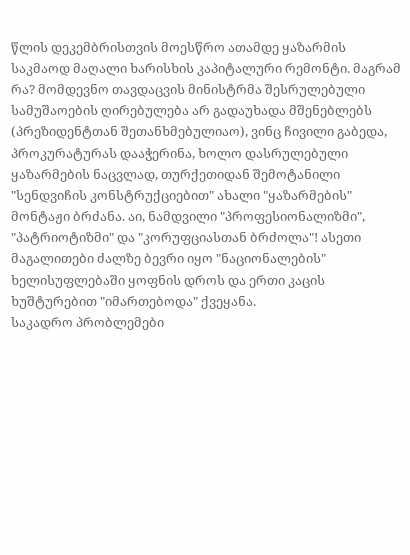წლის დეკემბრისთვის მოესწრო ათამდე ყაზარმის საკმაოდ მაღალი ხარისხის კაპიტალური რემონტი. მაგრამ რა? მომდევნო თავდაცვის მინისტრმა შესრულებული სამუშაოების ღირებულება არ გადაუხადა მშენებლებს (პრეზიდენტთან შეთანხმებულიაო), ვინც ჩივილი გაბედა, პროკურატურას დააჭერინა, ხოლო დასრულებული ყაზარმების ნაცვლად, თურქეთიდან შემოტანილი "სენდვიჩის კონსტრუქციებით" ახალი "ყაზარმების" მონტაჟი ბრძანა. აი, ნამდვილი "პროფესიონალიზმი", "პატრიოტიზმი" და "კორუფციასთან ბრძოლა"! ასეთი მაგალითები ძალზე ბევრი იყო "ნაციონალების" ხელისუფლებაში ყოფნის დროს და ერთი კაცის ხუშტურებით "იმართებოდა" ქვეყანა.
საკადრო პრობლემები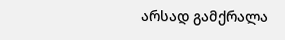არსად გამქრალა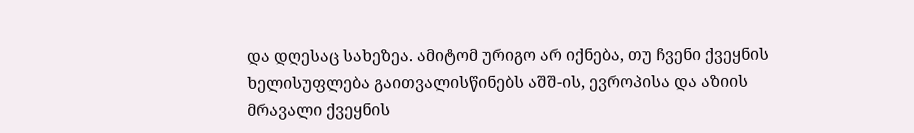და დღესაც სახეზეა. ამიტომ ურიგო არ იქნება, თუ ჩვენი ქვეყნის ხელისუფლება გაითვალისწინებს აშშ-ის, ევროპისა და აზიის მრავალი ქვეყნის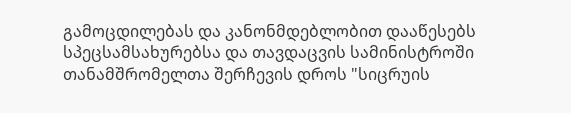გამოცდილებას და კანონმდებლობით დააწესებს სპეცსამსახურებსა და თავდაცვის სამინისტროში თანამშრომელთა შერჩევის დროს "სიცრუის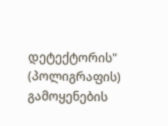დეტექტორის" (პოლიგრაფის) გამოყენების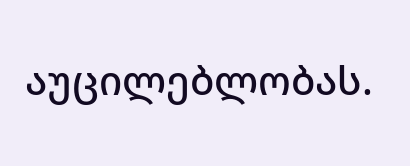აუცილებლობას.